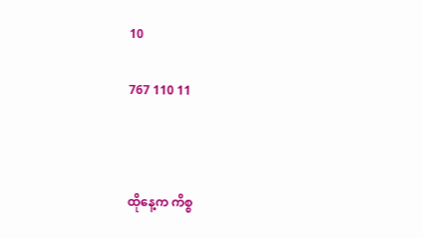10

767 110 11



ထိုနေ့က ကိစ္စ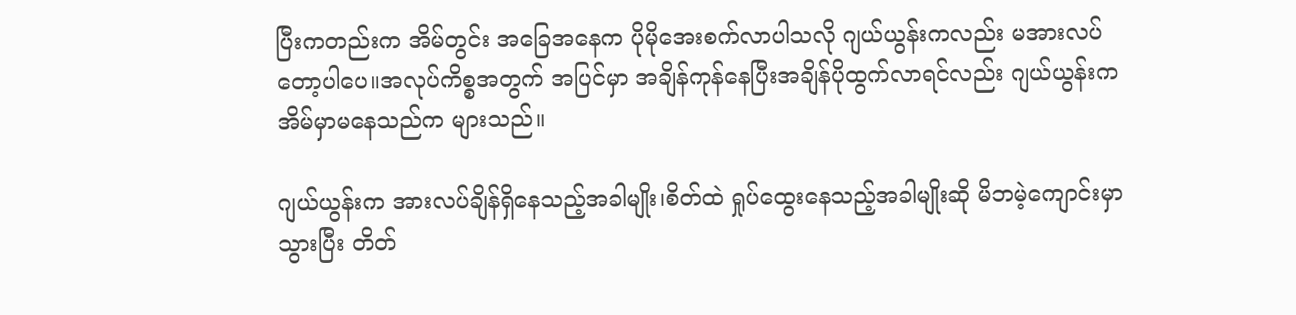ပြီးကတည်းက အိမ်တွင်း အခြေအနေက ပိုမိုအေးစက်လာပါသလို ဂျယ်ယွန်းကလည်း မအားလပ်တော့ပါပေ။အလုပ်ကိစ္စအတွက် အပြင်မှာ အချိန်ကုန်နေပြီးအချိန်ပိုထွက်လာရင်လည်း ဂျယ်ယွန်းက အိမ်မှာမနေသည်က များသည်။

ဂျယ်ယွန်းက အားလပ်ချိန်ရှိနေသည့်အခါမျိုး၊စိတ်ထဲ ရှုပ်ထွေးနေသည့်အခါမျိုးဆို မိဘမဲ့ကျောင်းမှာ သွားပြီး တိတ်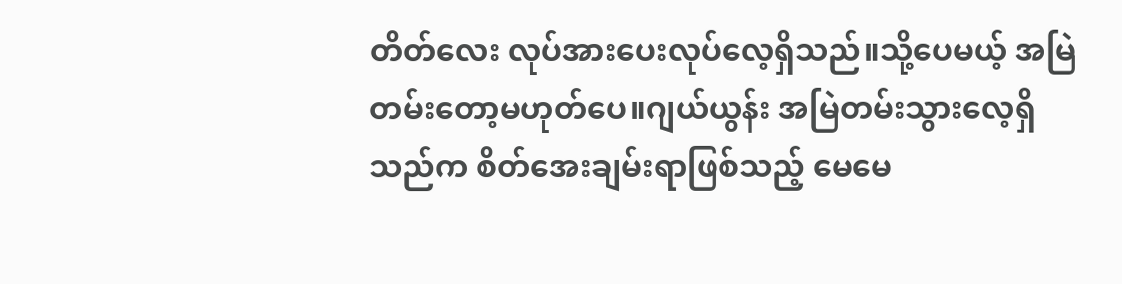တိတ်လေး လုပ်အားပေးလုပ်လေ့ရှိသည်။သို့ပေမယ့် အမြဲတမ်းတော့မဟုတ်ပေ။ဂျယ်ယွန်း အမြဲတမ်းသွားလေ့ရှိသည်က စိတ်အေးချမ်းရာဖြစ်သည့် မေမေ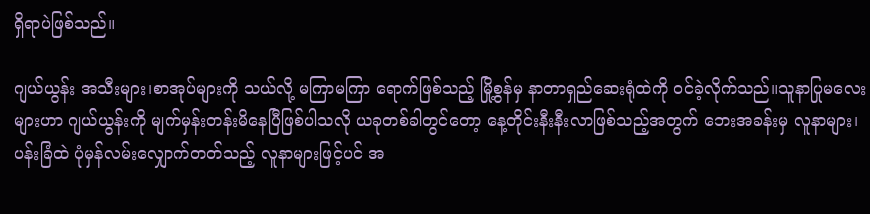ရှိရာပဲဖြစ်သည်။

ဂျယ်ယွန်း အသီးများ၊စာအုပ်များကို သယ်လို့ မကြာမကြာ ရောက်ဖြစ်သည့် မြို့စွန်မှ နာတာရှည်ဆေးရုံထဲကို ဝင်ခဲ့လိုက်သည်။သူနာပြုမလေးများဟာ ဂျယ်ယွန်းကို မျက်မှန်းတန်းမိနေပြီဖြစ်ပါသလို ယခုတစ်ခါတွင်တော့ နေ့တိုင်းနီးနီးလာဖြစ်သည့်အတွက် ဘေးအခန်းမှ လူနာများ၊ပန်းခြံထဲ ပုံမှန်လမ်းလျှောက်တတ်သည့် လူနာများဖြင့်ပင် အ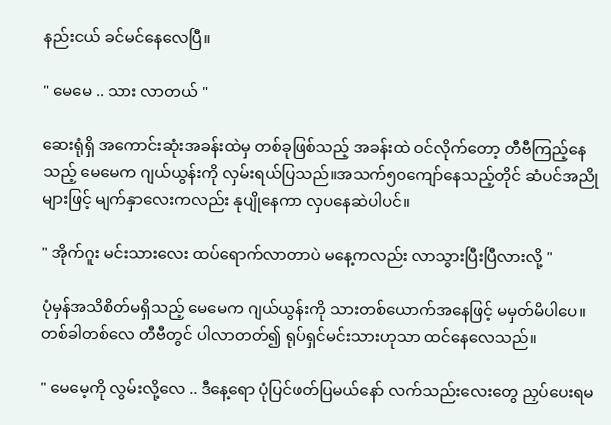နည်းငယ် ခင်မင်နေလေပြီ။

" မေမေ .. သား လာတယ် "

ဆေးရုံရှိ အကောင်းဆုံးအခန်းထဲမှ တစ်ခုဖြစ်သည့် အခန်းထဲ ဝင်လိုက်တော့ တီဗီကြည့်နေသည့် မေမေက ဂျယ်ယွန်းကို လှမ်းရယ်ပြသည်။အသက်၅၀ကျော်နေသည့်တိုင် ဆံပင်အညိုများဖြင့် မျက်နှာလေးကလည်း နုပျိုနေကာ လှပနေဆဲပါပင်။

" အိုက်ဂူး မင်းသားလေး ထပ်ရောက်လာတာပဲ မနေ့ကလည်း လာသွားပြီးပြီလားလို့ "

ပုံမှန်အသိစိတ်မရှိသည့် မေမေက ဂျယ်ယွန်းကို သားတစ်ယောက်အနေဖြင့် မမှတ်မိပါပေ။တစ်ခါတစ်လေ တီဗီတွင် ပါလာတတ်၍ ရုပ်ရှင်မင်းသားဟုသာ ထင်နေလေသည်။

" မေမေ့ကို လွမ်းလို့လေ .. ဒီနေ့ရော ပုံပြင်ဖတ်ပြမယ်နော် လက်သည်းလေးတွေ ညှပ်ပေးရမ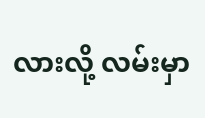လားလို့ လမ်းမှာ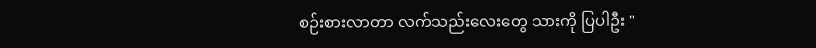စဉ်းစားလာတာ လက်သည်းလေးတွေ သားကို ပြပါဦး "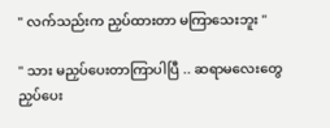" လက်သည်းက ညှပ်ထားတာ မကြာသေးဘူး "

" သား မညှပ်ပေးတာကြာပါပြီ .. ဆရာမလေးတွေ ညှပ်ပေး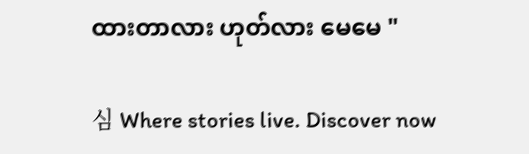ထားတာလား ဟုတ်လား မေမေ "

심 Where stories live. Discover now